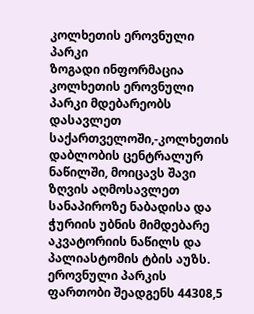კოლხეთის ეროვნული პარკი
ზოგადი ინფორმაცია
კოლხეთის ეროვნული პარკი მდებარეობს დასავლეთ საქართველოში,-კოლხეთის დაბლობის ცენტრალურ ნაწილში, მოიცავს შავი ზღვის აღმოსავლეთ სანაპიროზე ნაბადისა და ჭურიის უბნის მიმდებარე აკვატორიის ნაწილს და პალიასტომის ტბის აუზს. ეროვნული პარკის ფართობი შეადგენს 44308,5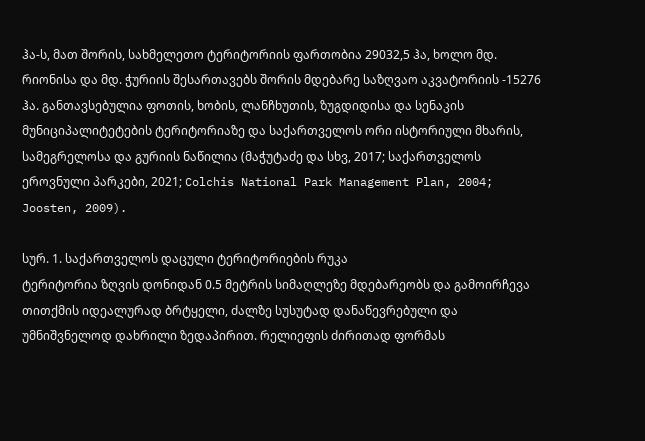ჰა-ს, მათ შორის, სახმელეთო ტერიტორიის ფართობია 29032,5 ჰა, ხოლო მდ. რიონისა და მდ. ჭურიის შესართავებს შორის მდებარე საზღვაო აკვატორიის -15276 ჰა. განთავსებულია ფოთის, ხობის, ლანჩხუთის, ზუგდიდისა და სენაკის მუნიციპალიტეტების ტერიტორიაზე და საქართველოს ორი ისტორიული მხარის, სამეგრელოსა და გურიის ნაწილია (მაჭუტაძე და სხვ, 2017; საქართველოს ეროვნული პარკები, 2021; Colchis National Park Management Plan, 2004; Joosten, 2009).

სურ. 1. საქართველოს დაცული ტერიტორიების რუკა
ტერიტორია ზღვის დონიდან 0.5 მეტრის სიმაღლეზე მდებარეობს და გამოირჩევა თითქმის იდეალურად ბრტყელი, ძალზე სუსუტად დანაწევრებული და უმნიშვნელოდ დახრილი ზედაპირით. რელიეფის ძირითად ფორმას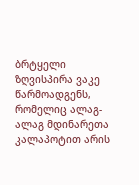ბრტყელი ზღვისპირა ვაკე წარმოადგენს, რომელიც ალაგ-ალაგ მდინარეთა კალაპოტით არის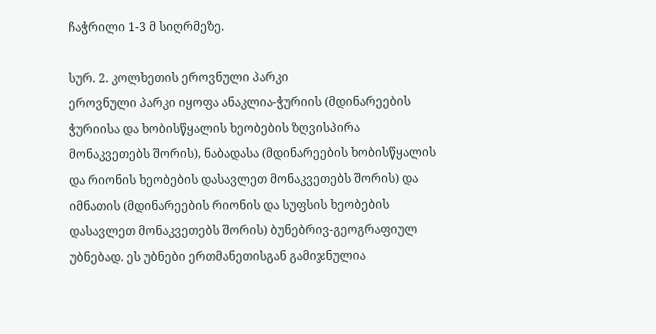ჩაჭრილი 1-3 მ სიღრმეზე.

სურ. 2. კოლხეთის ეროვნული პარკი
ეროვნული პარკი იყოფა ანაკლია-ჭურიის (მდინარეების ჭურიისა და ხობისწყალის ხეობების ზღვისპირა მონაკვეთებს შორის), ნაბადასა (მდინარეების ხობისწყალის და რიონის ხეობების დასავლეთ მონაკვეთებს შორის) და იმნათის (მდინარეების რიონის და სუფსის ხეობების დასავლეთ მონაკვეთებს შორის) ბუნებრივ-გეოგრაფიულ უბნებად. ეს უბნები ერთმანეთისგან გამიჯნულია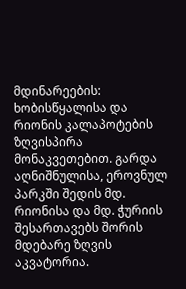მდინარეების: ხობისწყალისა და რიონის კალაპოტების ზღვისპირა მონაკვეთებით. გარდა აღნიშნულისა, ეროვნულ პარკში შედის მდ. რიონისა და მდ. ჭურიის შესართავებს შორის მდებარე ზღვის აკვატორია.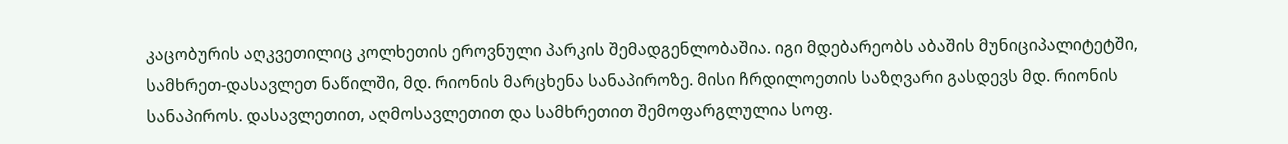კაცობურის აღკვეთილიც კოლხეთის ეროვნული პარკის შემადგენლობაშია. იგი მდებარეობს აბაშის მუნიციპალიტეტში, სამხრეთ-დასავლეთ ნაწილში, მდ. რიონის მარცხენა სანაპიროზე. მისი ჩრდილოეთის საზღვარი გასდევს მდ. რიონის სანაპიროს. დასავლეთით, აღმოსავლეთით და სამხრეთით შემოფარგლულია სოფ.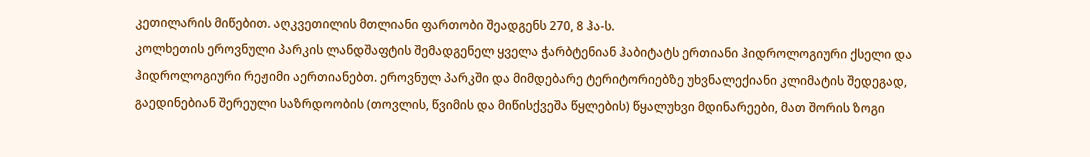კეთილარის მიწებით. აღკვეთილის მთლიანი ფართობი შეადგენს 270, 8 ჰა-ს.
კოლხეთის ეროვნული პარკის ლანდშაფტის შემადგენელ ყველა ჭარბტენიან ჰაბიტატს ერთიანი ჰიდროლოგიური ქსელი და ჰიდროლოგიური რეჟიმი აერთიანებთ. ეროვნულ პარკში და მიმდებარე ტერიტორიებზე უხვნალექიანი კლიმატის შედეგად, გაედინებიან შერეული საზრდოობის (თოვლის, წვიმის და მიწისქვეშა წყლების) წყალუხვი მდინარეები, მათ შორის ზოგი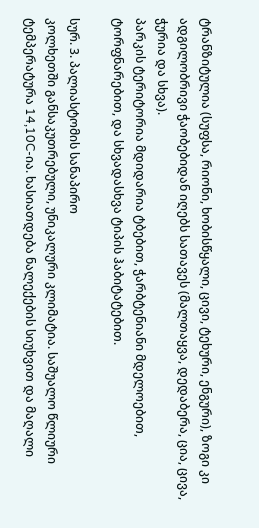ტრანზიტულია (სუფსა, რიონი, ხობისწყალი, ცივი, ტეხური, ენგური), ზოგი კი ადგილობრივი ჭაობებიდან იღებს სათავეს (მალთაყვა, დედაბერა, ცია, ცივა, ჭურია და სხვა).
პარკის ტერიტორია მდიდარია ტბებით, ჭარბტენიანი მდელოებით, ტორფნარებით, და სხვადასხვა ტიპის ჰაბიტატებით.

სურ. 3. პალიასტომის სანაპირო
კოლხეთში განსაკუთრებული, უნიკალური კლიმატია. საშუალო წლიური ტემპერატურა 14,10C-ია. ხასიათდება ნალექების სიუხვით და მაღალი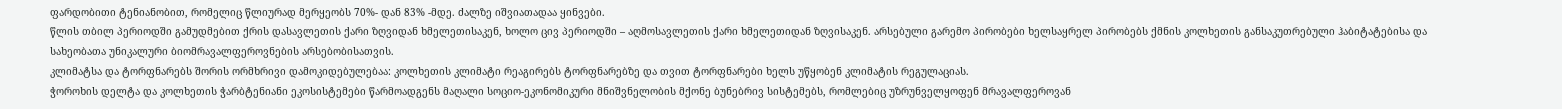ფარდობითი ტენიანობით, რომელიც წლიურად მერყეობს 70%- დან 83% -მდე. ძალზე იშვიათადაა ყინვები.
წლის თბილ პერიოდში გამუდმებით ქრის დასავლეთის ქარი ზღვიდან ხმელეთისაკენ, ხოლო ცივ პერიოდში – აღმოსავლეთის ქარი ხმელეთიდან ზღვისაკენ. არსებული გარემო პირობები ხელსაყრელ პირობებს ქმნის კოლხეთის განსაკუთრებული ჰაბიტატებისა და სახეობათა უნიკალური ბიომრავალფეროვნების არსებობისათვის.
კლიმატსა და ტორფნარებს შორის ორმხრივი დამოკიდებულებაა: კოლხეთის კლიმატი რეაგირებს ტორფნარებზე და თვით ტორფნარები ხელს უწყობენ კლიმატის რეგულაციას.
ჭოროხის დელტა და კოლხეთის ჭარბტენიანი ეკოსისტემები წარმოადგენს მაღალი სოციო-ეკონომიკური მნიშვნელობის მქონე ბუნებრივ სისტემებს, რომლებიც უზრუნველყოფენ მრავალფეროვან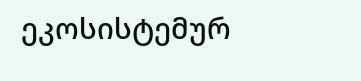ეკოსისტემურ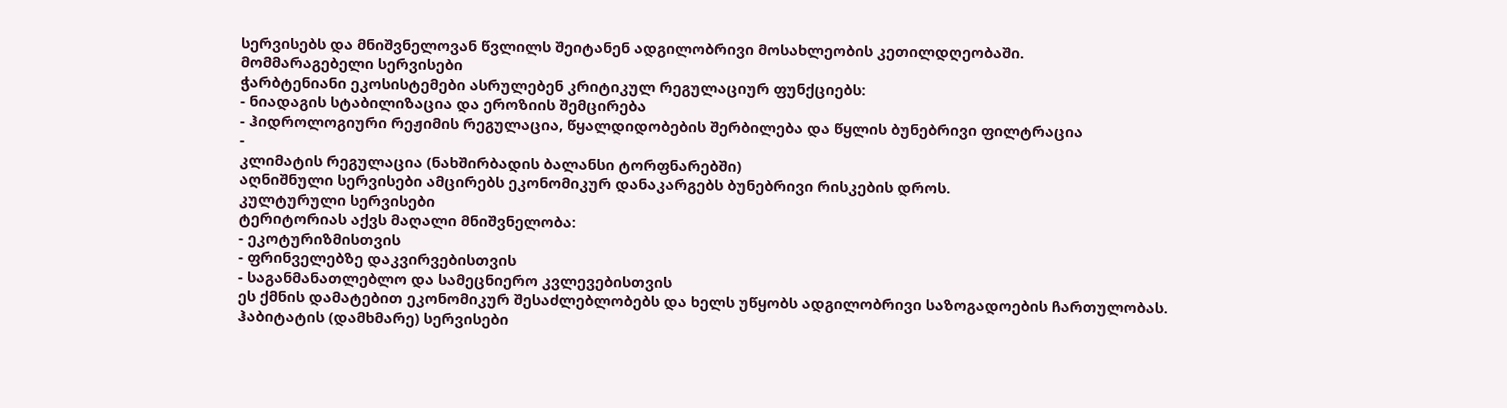სერვისებს და მნიშვნელოვან წვლილს შეიტანენ ადგილობრივი მოსახლეობის კეთილდღეობაში.
მომმარაგებელი სერვისები
ჭარბტენიანი ეკოსისტემები ასრულებენ კრიტიკულ რეგულაციურ ფუნქციებს:
- ნიადაგის სტაბილიზაცია და ეროზიის შემცირება
- ჰიდროლოგიური რეჟიმის რეგულაცია, წყალდიდობების შერბილება და წყლის ბუნებრივი ფილტრაცია
-
კლიმატის რეგულაცია (ნახშირბადის ბალანსი ტორფნარებში)
აღნიშნული სერვისები ამცირებს ეკონომიკურ დანაკარგებს ბუნებრივი რისკების დროს.
კულტურული სერვისები
ტერიტორიას აქვს მაღალი მნიშვნელობა:
- ეკოტურიზმისთვის
- ფრინველებზე დაკვირვებისთვის
- საგანმანათლებლო და სამეცნიერო კვლევებისთვის
ეს ქმნის დამატებით ეკონომიკურ შესაძლებლობებს და ხელს უწყობს ადგილობრივი საზოგადოების ჩართულობას.
ჰაბიტატის (დამხმარე) სერვისები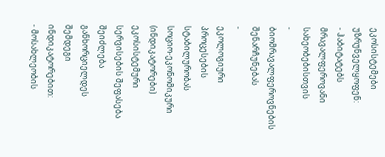ეკოსისტემები უზრუნველყოფენ:
- ჰაბიტატებს მრავალფეროვანი სახეობებისთვის
- ბიომრავალფეროვნების შენარჩუნებას
-
ეკოლოგიური პროცესების სტაბილურობას
სოციო-ეკონომიკური (ინდიკატორები)
ეკოსისტემური სერვისების შეფასება შეიძლება განხორციელდეს შემდეგი ინდიკატორებით:
- მოსახლეობის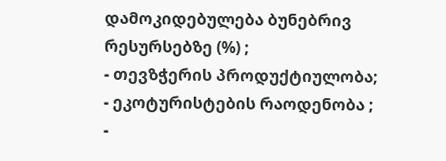დამოკიდებულება ბუნებრივ რესურსებზე (%) ;
- თევზჭერის პროდუქტიულობა;
- ეკოტურისტების რაოდენობა ;
-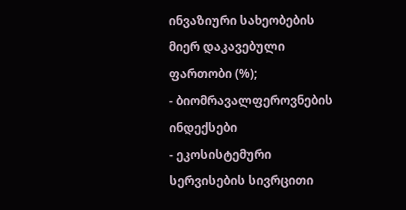ინვაზიური სახეობების მიერ დაკავებული ფართობი (%);
- ბიომრავალფეროვნების ინდექსები
- ეკოსისტემური სერვისების სივრცითი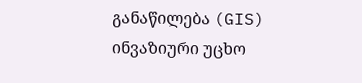განაწილება (GIS)
ინვაზიური უცხო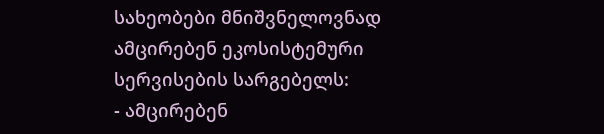სახეობები მნიშვნელოვნად ამცირებენ ეკოსისტემური სერვისების სარგებელს:
- ამცირებენ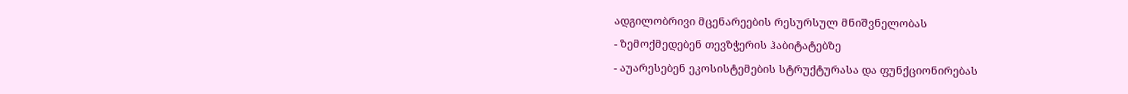ადგილობრივი მცენარეების რესურსულ მნიშვნელობას
- ზემოქმედებენ თევზჭერის ჰაბიტატებზე
- აუარესებენ ეკოსისტემების სტრუქტურასა და ფუნქციონირებას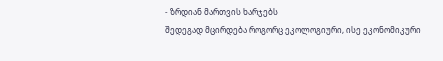- ზრდიან მართვის ხარჯებს
შედეგად მცირდება როგორც ეკოლოგიური, ისე ეკონომიკური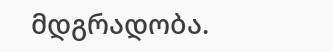მდგრადობა.